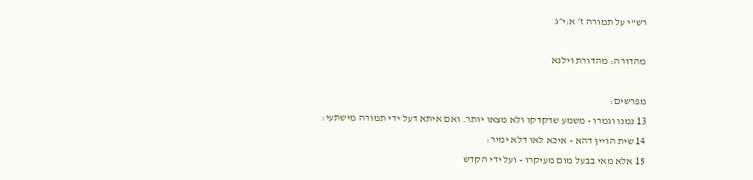רש"י על תמורה ז׳ א:י״ג

מהדורה: מהדורת וילנא

מפרשים:
13 נמנו וגמרו - משמע שדקדקו ולא מצאו יותר. ואם איתא דעל ידי תמורה מישתעי:
14 שית הויין דהא - איכא לאו דלא ימיר:
15 אלא מאי בבעל מום מעיקרו - ועל ידי הקדש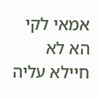אמאי לקי הא לא חיילא עליה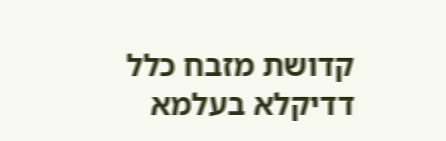קדושת מזבח כלל דדיקלא בעלמא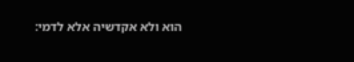הוא ולא אקדשיה אלא לדמי: